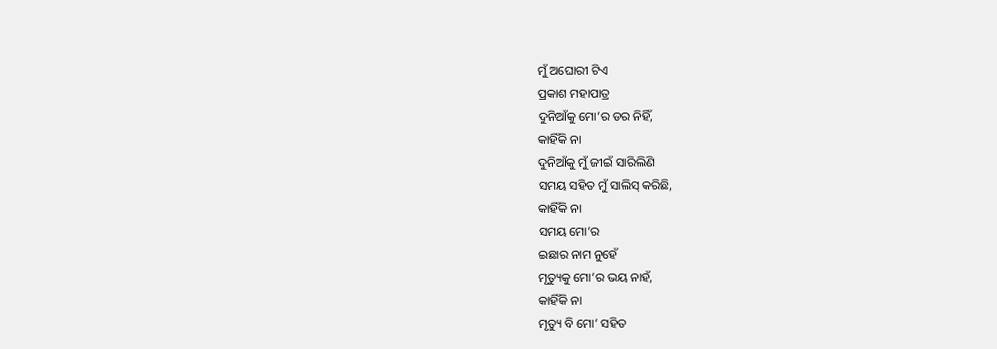ମୁଁ ଅଘୋରୀ ଟିଏ
ପ୍ରକାଶ ମହାପାତ୍ର
ଦୁନିଆଁକୁ ମୋ’ର ଡର ନିହିଁ,
କାହିଁକି ନା
ଦୁନିଆଁକୁ ମୁଁ ଜୀଇଁ ସାରିଲିଣି
ସମୟ ସହିତ ମୁଁ ସାଲିସ୍ କରିଛି,
କାହିଁକି ନା
ସମୟ ମୋ’ର
ଇଛାର ନାମ ନୁହେଁ
ମୃତ୍ୟୁକୁ ମୋ’ର ଭୟ ନାହଁ,
କାହିଁକି ନା
ମୃତ୍ୟୁ ବି ମୋ’ ସହିତ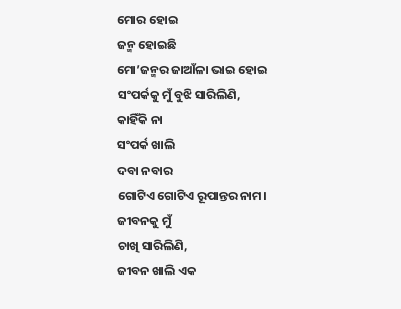ମୋର ହୋଇ
ଜନ୍ମ ହୋଇଛି
ମୋ’ଜନ୍ମର ଜାଆଁଳା ଭାଇ ହୋଇ
ସଂପର୍କକୁ ମୁଁ ବୁଝି ସାରିଲିଣି,
କାହିଁକି ନା
ସଂପର୍କ ଖାଲି
ଦବା ନବାର
ଗୋଟିଏ ଗୋଟିଏ ରୂପାନ୍ତର ନାମ।
ଜୀବନକୁ ମୁଁ
ଚାଖି ସାରିଲିଣି,
ଜୀବନ ଖାଲି ଏକ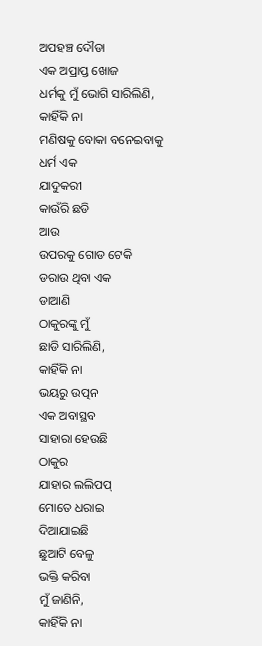ଅପହଞ୍ଚ ଦୌଡା
ଏକ ଅପ୍ରାପ୍ତ ଖୋଜ
ଧର୍ମକୁ ମୁଁ ଭୋଗି ସାରିଲିଣି,
କାହିଁକି ନା
ମଣିଷକୁ ବୋକା ବନେଇବାକୁ
ଧର୍ମ ଏକ
ଯାଦୁକରୀ
କାଉଁରି ଛଡି
ଆଉ
ଉପରକୁ ଗୋଡ ଟେକି
ଡରାଉ ଥିବା ଏକ
ଡାଆଣି
ଠାକୁରଙ୍କୁ ମୁଁ
ଛାଡି ସାରିଲିଣି,
କାହିଁକି ନା
ଭୟରୁ ଉତ୍ପନ
ଏକ ଅବାସ୍ଥବ
ସାହାରା ହେଉଛି
ଠାକୁର
ଯାହାର ଲଲିପପ୍
ମୋତେ ଧରାଇ
ଦିଆଯାଇଛି
ଛୁଆଟି ବେଳୁ
ଭକ୍ତି କରିବା
ମୁଁ ଜାଣିନି,
କାହିଁକି ନା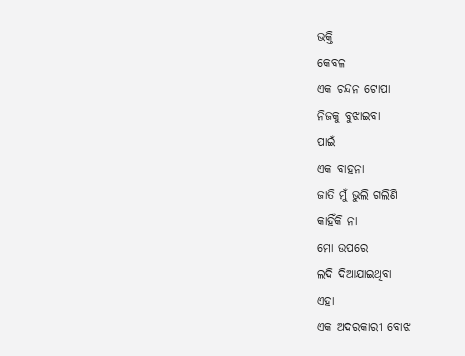ଭକ୍ତି
କେବଳ
ଏକ ଚନ୍ଦନ ଟୋପା
ନିଜକୁ ବୁଝାଇବା
ପାଇଁ
ଏକ ବାହନା
ଜାତି ମୁଁ ଭୁଲି ଗଲିଣି
କାହିଁକି ନା
ମୋ ଉପରେ
ଲଦି ଦିଆଯାଇଥିବା
ଏହା
ଏକ ଅଦରକାରୀ ବୋଝ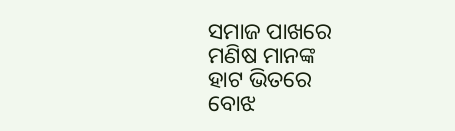ସମାଜ ପାଖରେ
ମଣିଷ ମାନଙ୍କ
ହାଟ ଭିତରେ
ବୋଝ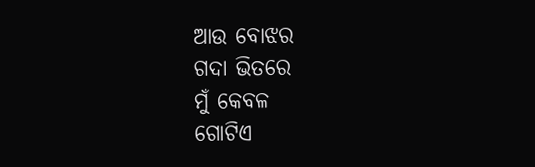ଆଉ ବୋଝର
ଗଦା ଭିତରେ
ମୁଁ କେବଳ
ଗୋଟିଏ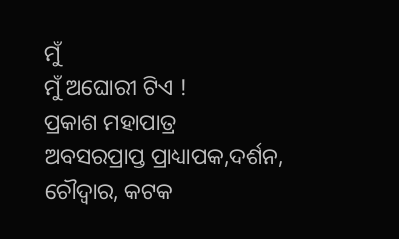ମୁଁ
ମୁଁ ଅଘୋରୀ ଟିଏ !
ପ୍ରକାଶ ମହାପାତ୍ର
ଅବସରପ୍ରାପ୍ତ ପ୍ରାଧ୍ୟାପକ,ଦର୍ଶନ,
ଚୌଦ୍ଵାର, କଟକ